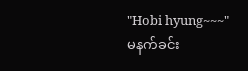"Hobi hyung~~~"
မနက်ခင်း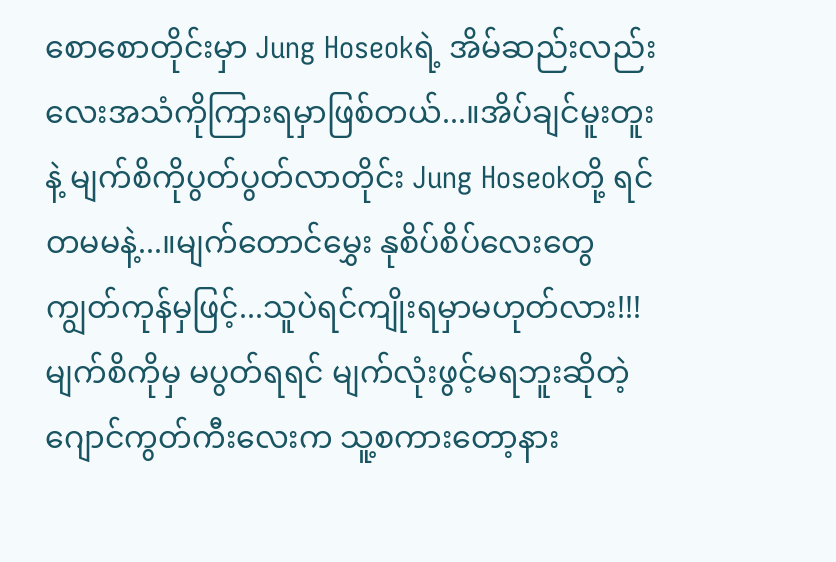စောစောတိုင်းမှာ Jung Hoseokရဲ့ အိမ်ဆည်းလည်းလေးအသံကိုကြားရမှာဖြစ်တယ်...။အိပ်ချင်မူးတူးနဲ့ မျက်စိကိုပွတ်ပွတ်လာတိုင်း Jung Hoseokတို့ ရင်တမမနဲ့...။မျက်တောင်မွှေး နုစိပ်စိပ်လေးတွေ ကျွတ်ကုန်မှဖြင့်...သူပဲရင်ကျိုးရမှာမဟုတ်လား!!!
မျက်စိကိုမှ မပွတ်ရရင် မျက်လုံးဖွင့်မရဘူးဆိုတဲ့ဂျောင်ကွတ်ကီးလေးက သူ့စကားတော့နား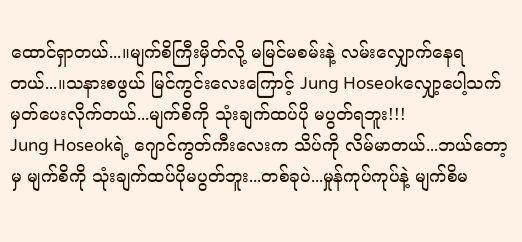ထောင်ရှာတယ်...။မျက်စိကြီးမှိတ်လို့ မမြင်မစမ်းနဲ့ လမ်းလျှောက်နေရတယ်...။သနားစဖွယ် မြင်ကွင်းလေးကြောင့် Jung Hoseokလျှော့ပေါ့သက်မှတ်ပေးလိုက်တယ်...မျက်စိကို သုံးချက်ထပ်ပို မပွတ်ရဘူး!!!
Jung Hoseokရဲ့ ဂျောင်ကွတ်ကီးလေးက သိပ်ကို လိမ်မာတယ်...ဘယ်တော့မှ မျက်စိကို သုံးချက်ထပ်ပိုမပွတ်ဘူး...တစ်ခုပဲ...မှုန်ကုပ်ကုပ်နဲ့ မျက်စိမ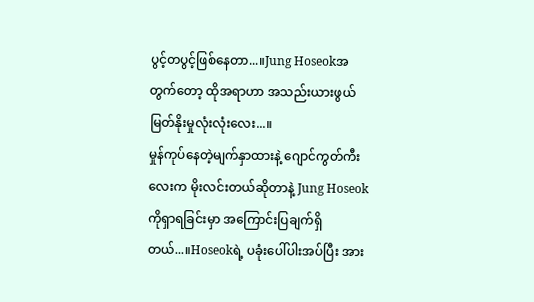ပွင့်တပွင့်ဖြစ်နေတာ...။Jung Hoseokအတွက်တော့ ထိုအရာဟာ အသည်းယားဖွယ် မြတ်နိုးမှုလုံးလုံးလေး...။
မှုန်ကုပ်နေတဲ့မျက်နှာထားနဲ့ ဂျောင်ကွတ်ကီးလေးက မိုးလင်းတယ်ဆိုတာနဲ့ Jung Hoseokကိုရှာရခြင်းမှာ အကြောင်းပြချက်ရှိတယ်...။Hoseokရဲ့ ပခုံးပေါ်ပါးအပ်ပြီး အား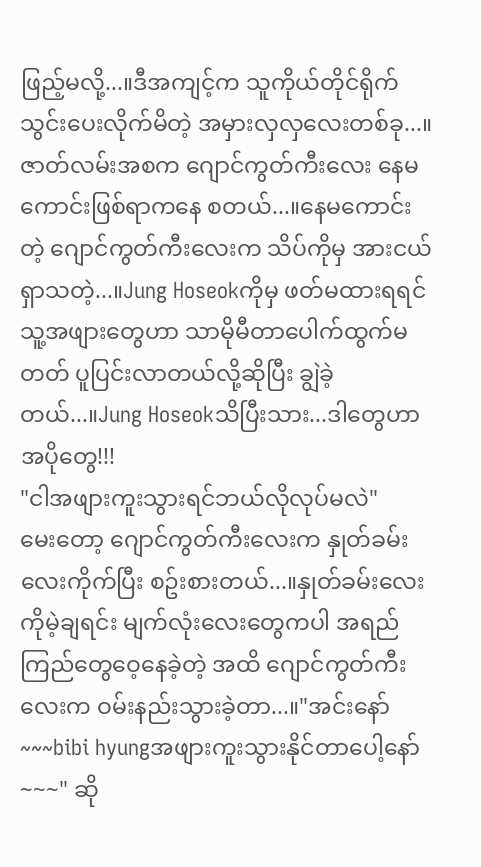ဖြည့်မလို့...။ဒီအကျင့်က သူကိုယ်တိုင်ရိုက်သွင်းပေးလိုက်မိတဲ့ အမှားလှလှလေးတစ်ခု...။
ဇာတ်လမ်းအစက ဂျောင်ကွတ်ကီးလေး နေမကောင်းဖြစ်ရာကနေ စတယ်...။နေမကောင်းတဲ့ ဂျောင်ကွတ်ကီးလေးက သိပ်ကိုမှ အားငယ်ရှာသတဲ့...။Jung Hoseokကိုမှ ဖတ်မထားရရင် သူ့အဖျားတွေဟာ သာမိုမီတာပေါက်ထွက်မတတ် ပူပြင်းလာတယ်လို့ဆိုပြီး ချွဲခဲ့တယ်...။Jung Hoseokသိပြီးသား...ဒါတွေဟာ အပိုတွေ!!!
"ငါအဖျားကူးသွားရင်ဘယ်လိုလုပ်မလဲ"
မေးတော့ ဂျောင်ကွတ်ကီးလေးက နှုတ်ခမ်းလေးကိုက်ပြီး စဥ်းစားတယ်...။နှုတ်ခမ်းလေးကိုမဲ့ချရင်း မျက်လုံးလေးတွေကပါ အရည်ကြည်တွေဝေ့နေခဲ့တဲ့ အထိ ဂျောင်ကွတ်ကီးလေးက ဝမ်းနည်းသွားခဲ့တာ...။"အင်းနော်~~~bibi hyungအဖျားကူးသွားနိုင်တာပေါ့နော်~~~" ဆို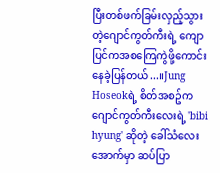ပြီးတစ်ဖက်ခြမ်းလှည့်သွားတဲ့ဂျောင်ကွတ်ကီးရဲ့ ကျောပြင်ကအစကြေကွဲဖို့ကောင်းနေခဲ့ပြန်တယ်...။Jung Hoseokရဲ့ စိတ်အစဥ်က ဂျောင်ကွတ်ကီးလေးရဲ့ 'bibi hyung' ဆိုတဲ့ ခေါ်သံလေးအောက်မှာ ဆပ်ပြာ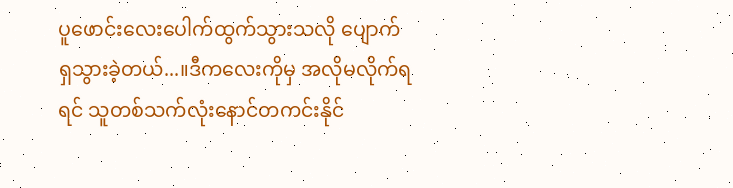ပူဖောင်းလေးပေါက်ထွက်သွားသလို ပျောက်ရှသွားခဲ့တယ်...။ဒီကလေးကိုမှ အလိုမလိုက်ရရင် သူတစ်သက်လုံးနောင်တကင်းနိုင်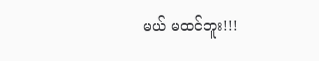မယ် မထင်ဘူး!!!